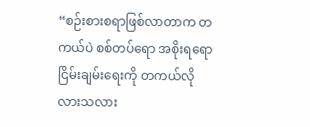“စဉ်းစားစရာဖြစ်လာတာက တကယ်ပဲ စစ်တပ်ရော အစိုးရရော ငြိမ်းချမ်းရေးကို တကယ်လိုလားသလား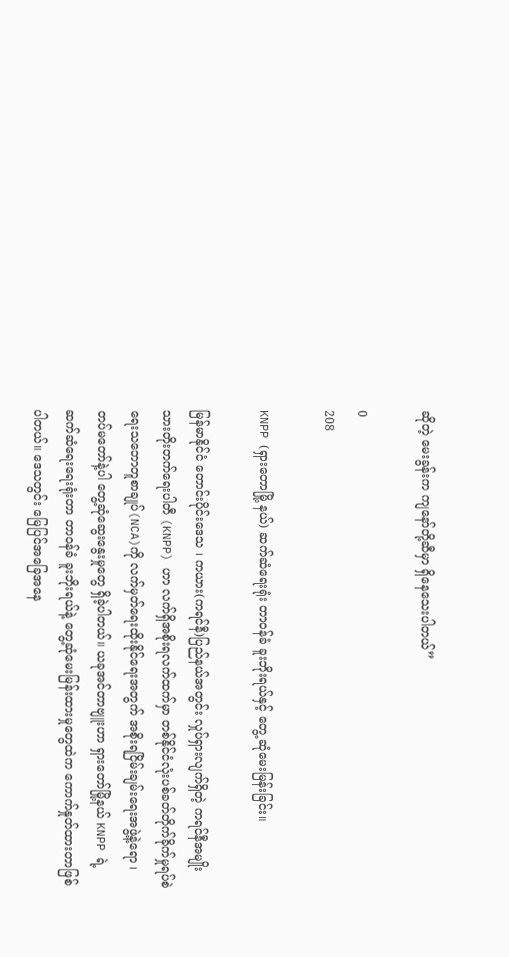ဆိုတဲ့ မေးခွန်းက ကျနော်တို့ဆီမှာ ရှိနေသေးပါတယ်”

0
208

KNPP (ရှားတောမြို့ နယ်) ဆက်ဆံရေးရုံး တာဝန်ခံ ခူးဘိုးရယ်နှင့် တွေ့ ဆုံမေးမြန်းခြင်း။

မြန်မာနိုင်ငံ တောင်းပိုင်းဒေသ ၊ ကယား(ကရင်နီ)ပြည်နယ်အတွင်း လှုပ်ရှားလျက်ရှိတဲ့ ကရင်နီအမျိုးသားတိုးတက်ရေးပါတီ (KNPP) ဟာ လက်ရှိအစိုးရလက်ထက်မှာ တစ်နိုင်ငံလုံးပစ်ခတ်တိုက်ခိုက်မှုရပ်စဲရေးသဘောတူစာချုပ်(NCA)ကို လက်မှတ်ရေးထိုးနိုင်ရေးအတွက် အစိုးရငြိမ်းချမ်းရေးအဖွဲ့နဲ့ရော ၊ တပ်မတော်နဲ့ပါ တွေ့ဆုံဆွေးနွေးမှုတွေ ရှိခဲ့ပါတယ်။ ယခုအင်တာဗျူးဟာ ရှားတော်မြို့နယ် KNPP ရဲ့ ဆက်ဆံရေးရေးရုံးတာ တာ၀န်ခံ ခူးဘိုးရယ်နဲ့ တွေ့ဆုံမေးမြန်းထားမှုတွေထဲက ကောက်နှုတ်ထားတာဖြစ်ပါတယ်။ ဒေသတွင်း မြေပြင်အခြေအနေ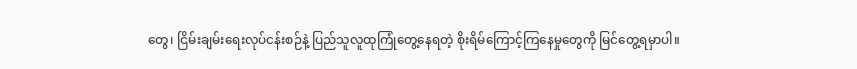တွေ၊ ငြိမ်းချမ်းရေးလုပ်ငန်းစဉ်နဲ့ ပြည်သူလူထုကြုံတွေ့နေရတဲ့ စိုးရိမ်ကြောင့်ကြနေမှုတွေကို မြင်တွေ့ရမှာပါ။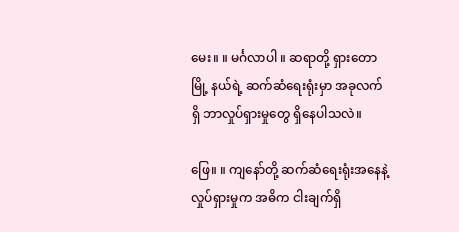မေး။ ။ မင်္ဂလာပါ ။ ဆရာတို့ ရှားတောမြို့ နယ်ရဲ့ ဆက်ဆံရေးရုံးမှာ အခုလက်ရှိ ဘာလှုပ်ရှားမှုတွေ ရှိနေပါသလဲ။

ဖြေ။ ။ ကျနော်တို့ ဆက်ဆံရေးရုံးအနေနဲ့ လှုပ်ရှားမှုက အဓိက ငါးချက်ရှိ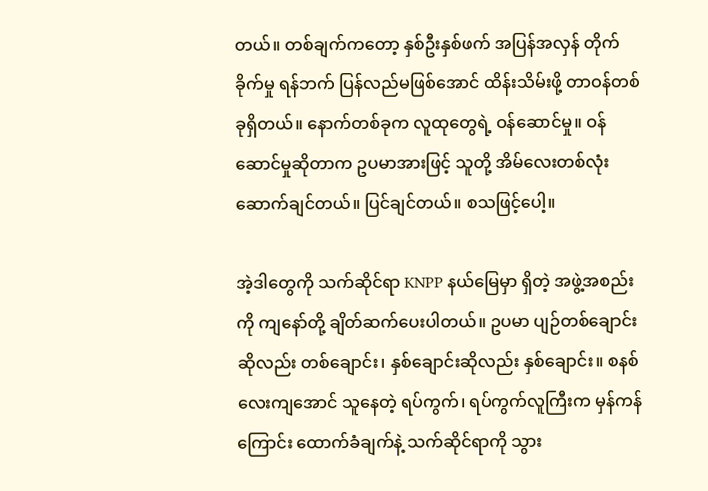တယ်။ တစ်ချက်ကတော့ နှစ်ဦးနှစ်ဖက် အပြန်အလှန် တိုက်ခိုက်မှု ရန်ဘက် ပြန်လည်မဖြစ်အောင် ထိန်းသိမ်းဖို့ တာဝန်တစ်ခုရှိတယ်။ နောက်တစ်ခုက လူထုတွေရဲ့ ဝန်ဆောင်မှု။ ဝန်ဆောင်မှုဆိုတာက ဥပမာအားဖြင့် သူတို့ အိမ်လေးတစ်လုံး ဆောက်ချင်တယ်။ ပြင်ချင်တယ်။ စသဖြင့်ပေါ့။

အဲ့ဒါတွေကို သက်ဆိုင်ရာ KNPP နယ်မြေမှာ ရှိတဲ့ အဖွဲ့အစည်းကို ကျနော်တို့ ချိတ်ဆက်ပေးပါတယ်။ ဥပမာ ပျဉ်တစ်ချောင်းဆိုလည်း တစ်ချောင်း၊ နှစ်ချောင်းဆိုလည်း နှစ်ချောင်း။ စနစ်လေးကျအောင် သူနေတဲ့ ရပ်ကွက်၊ ရပ်ကွက်လူကြီးက မှန်ကန်ကြောင်း ထောက်ခံချက်နဲ့ သက်ဆိုင်ရာကို သွား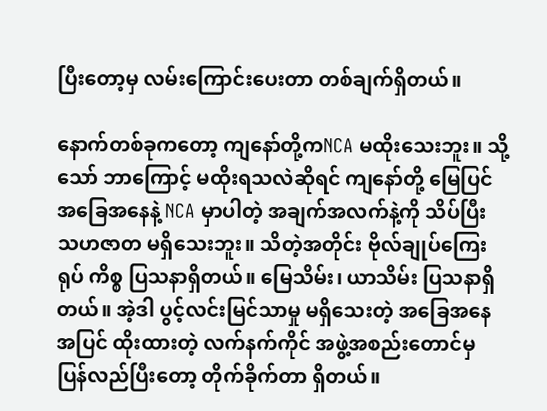ပြီးတော့မှ လမ်းကြောင်းပေးတာ တစ်ချက်ရှိတယ်။

နောက်တစ်ခုကတော့ ကျနော်တို့ကNCA မထိုးသေးဘူး။ သို့သော် ဘာကြောင့် မထိုးရသလဲဆိုရင် ကျနော်တို့ မြေပြင်အခြေအနေနဲ့ NCA မှာပါတဲ့ အချက်အလက်နဲ့ကို သိပ်ပြီး သဟဇာတ မရှိသေးဘူး။ သိတဲ့အတိုင်း ဗိုလ်ချုပ်ကြေးရုပ် ကိစ္စ ပြသနာရှိတယ်။ မြေသိမ်း၊ ယာသိမ်း ပြသနာရှိတယ်။ အဲ့ဒါ ပွင့်လင်းမြင်သာမှု မရှိသေးတဲ့ အခြေအနေအပြင် ထိုးထားတဲ့ လက်နက်ကိုင် အဖွဲ့အစည်းတောင်မှ ပြန်လည်ပြီးတော့ တိုက်ခိုက်တာ ရှိတယ်။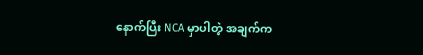နောက်ပြီး NCA မှာပါတဲ့ အချက်က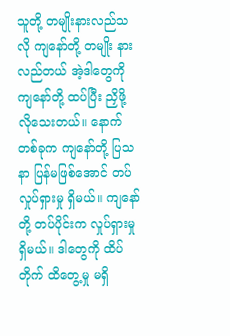သူတို့ တမျိုးနားလည်သလို ကျနော်တို့ တမျိုး နားလည်တယ် အဲ့ဒါတွေကို ကျနော်တို့ ထပ်ပြီး ညှိဖို့ လိုသေးတယ်။ နောက်တစ်ခုက ကျနော်တို့ ပြသနာ ပြန်မဖြစ်အောင် တပ်လှုပ်ရှားမှု ရှိမယ်။ ကျနော်တို့ တပ်ပိုင်းက လှုပ်ရှားမှု ရှိမယ်။ ဒါတွေကို ထိပ်တိုက် ထိတွေ့မှု မရှိ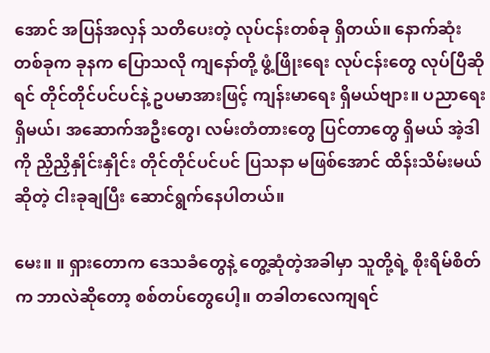အောင် အပြန်အလှန် သတိပေးတဲ့ လုပ်ငန်းတစ်ခု ရှိတယ်။ နောက်ဆုံးတစ်ခုက ခုနက ပြောသလို ကျနော်တို့ ဖွံ့ဖြိုးရေး လုပ်ငန်းတွေ လုပ်ပြီဆိုရင် တိုင်တိုင်ပင်ပင်နဲ့ ဥပမာအားဖြင့် ကျန်းမာရေး ရှိမယ်ဗျား။ ပညာရေးရှိမယ်၊ အဆောက်အဦးတွေ၊ လမ်းတံတားတွေ ပြင်တာတွေ ရှိမယ် အဲ့ဒါကို ညှိညှိနှိုင်းနှိုင်း တိုင်တိုင်ပင်ပင် ပြသနာ မဖြစ်အောင် ထိန်းသိမ်းမယ်ဆိုတဲ့ ငါးခုချပြီး ဆောင်ရွက်နေပါတယ်။

မေး။ ။ ရှားတောက ဒေသခံတွေနဲ့ တွေ့ဆုံတဲ့အခါမှာ သူတို့ရဲ့ စိုးရိမ်စိတ်က ဘာလဲဆိုတော့ စစ်တပ်တွေပေါ့။ တခါတလေကျရင်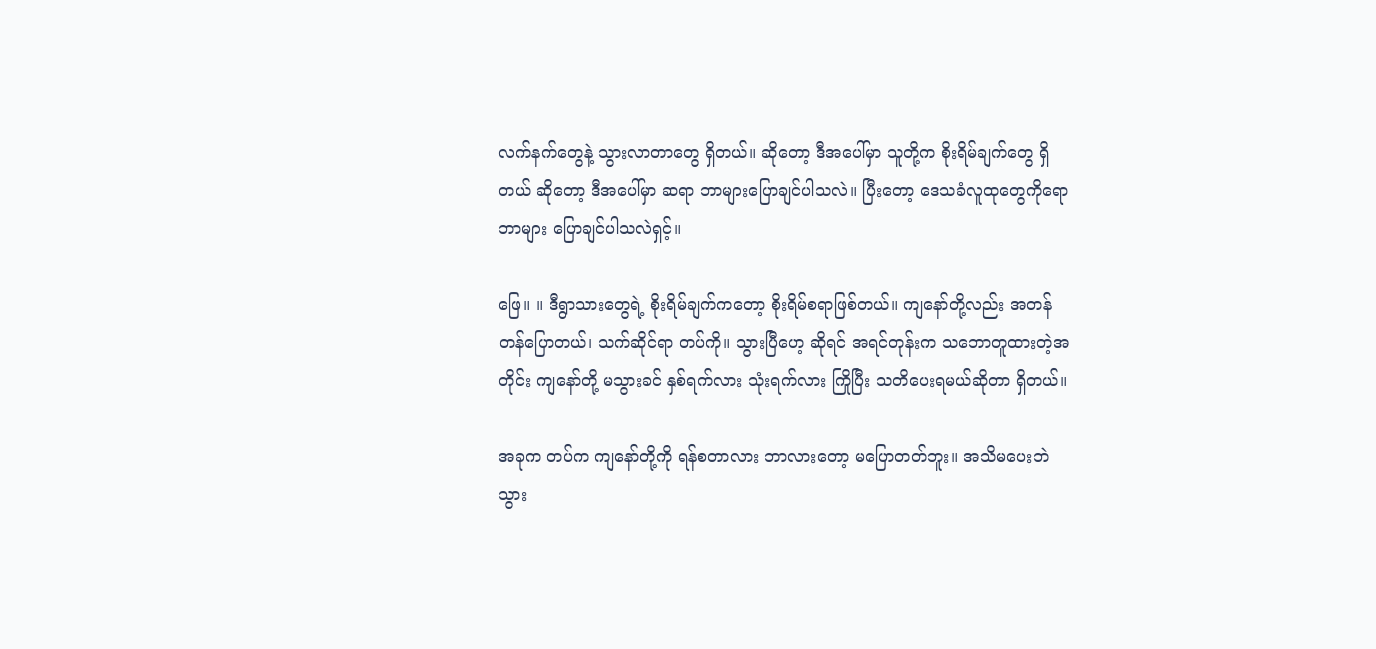လက်နက်တွေနဲ့ သွားလာတာတွေ ရှိတယ်။ ဆိုတော့ ဒီအပေါ်မှာ သူတို့က စိုးရိမ်ချက်တွေ ရှိတယ် ဆိုတော့ ဒီအပေါ်မှာ ဆရာ ဘာများပြောချင်ပါသလဲ။ ပြီးတော့ ဒေသခံလူထုတွေကိုရော ဘာများ ပြောချင်ပါသလဲရှင့်။

ဖြေ။ ။ ဒီရွာသားတွေရဲ့ စိုးရိမ်ချက်ကတော့ စိုးရိမ်စရာဖြစ်တယ်။ ကျနော်တို့လည်း အတန်တန်ပြောတယ်၊ သက်ဆိုင်ရာ တပ်ကို။ သွားပြီဟေ့ ဆိုရင် အရင်တုန်းက သဘောတူထားတဲ့အတိုင်း ကျနော်တို့ မသွားခင် နှစ်ရက်လား သုံးရက်လား ကြိုပြီး သတိပေးရမယ်ဆိုတာ ရှိတယ်။

အခုက တပ်က ကျနော်တို့ကို ရန်စတာလား ဘာလားတော့ မပြောတတ်ဘူး။ အသိမပေးဘဲ သွား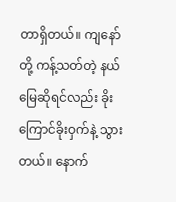တာရှိတယ်။ ကျနော်တို့ ကန့်သတ်တဲ့ နယ်မြေဆိုရင်လည်း ခိုးကြောင်ခိုးဝှက်နဲ့ သွားတယ်။ နောက်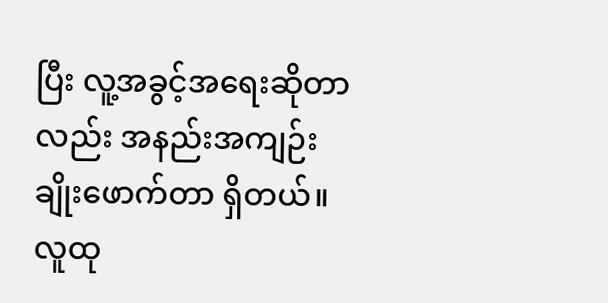ပြီး လူ့အခွင့်အရေးဆိုတာလည်း အနည်းအကျဉ်း ချိုးဖောက်တာ ရှိတယ်။ လူထု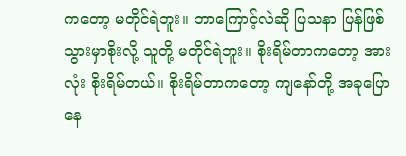ကတော့ မတိုင်ရဲဘူး။ ဘာကြောင့်လဲဆို ပြသနာ ပြန်ဖြစ်သွားမှာစိုးလို့ သူတို့ မတိုင်ရဲဘူး။ စိုးရိမ်တာကတော့ အားလုံး စိုးရိမ်တယ်။ စိုးရိမ်တာကတော့ ကျနော်တို့ အခုပြောနေ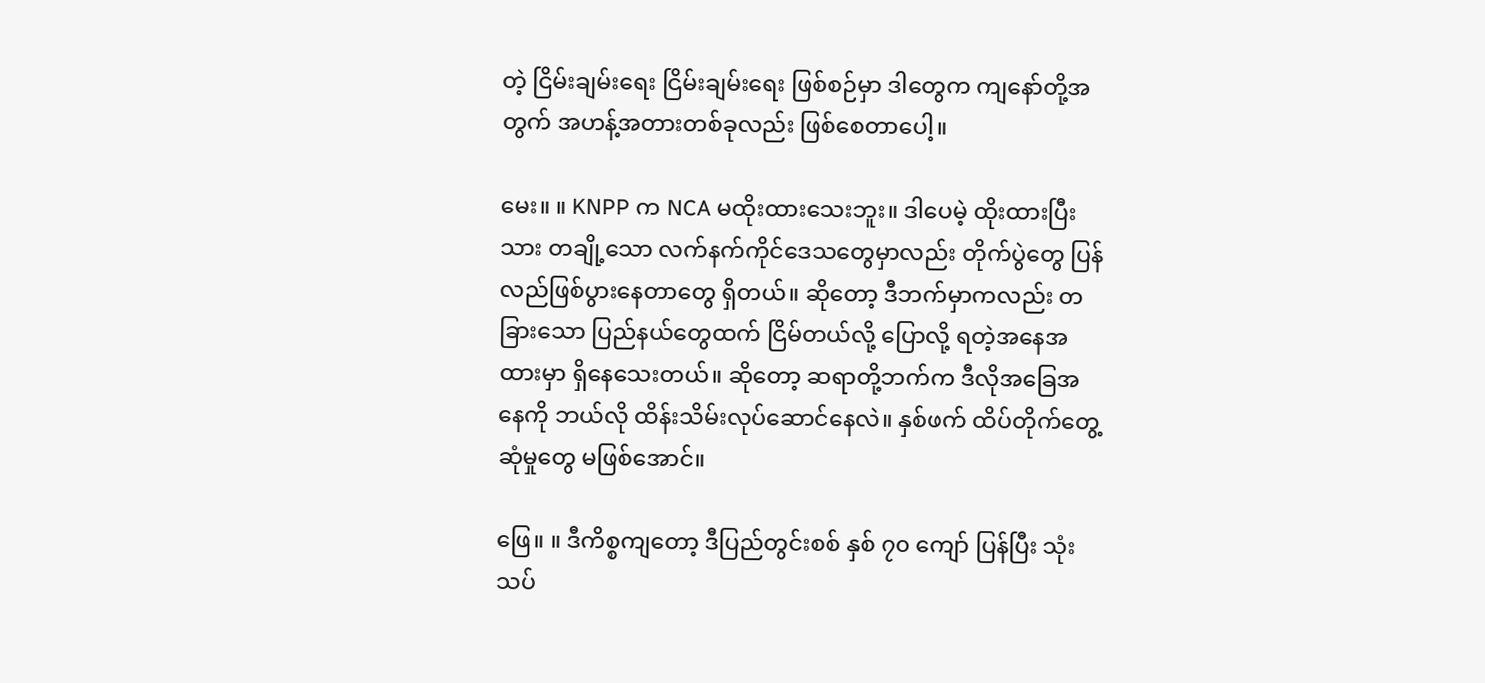တဲ့ ငြိမ်းချမ်းရေး ငြိမ်းချမ်းရေး ဖြစ်စဉ်မှာ ဒါတွေက ကျနော်တို့အတွက် အဟန့်အတားတစ်ခုလည်း ဖြစ်စေတာပေါ့။

မေး။ ။ KNPP က NCA မထိုးထားသေးဘူး။ ဒါပေမဲ့ ထိုးထားပြီးသား တချို့သော လက်နက်ကိုင်ဒေသတွေမှာလည်း တိုက်ပွဲတွေ ပြန်လည်ဖြစ်ပွားနေတာတွေ ရှိတယ်။ ဆိုတော့ ဒီဘက်မှာကလည်း တခြားသော ပြည်နယ်တွေထက် ငြိမ်တယ်လို့ ပြောလို့ ရတဲ့အနေအထားမှာ ရှိနေသေးတယ်။ ဆိုတော့ ဆရာတို့ဘက်က ဒီလိုအခြေအနေကို ဘယ်လို ထိန်းသိမ်းလုပ်ဆောင်နေလဲ။ နှစ်ဖက် ထိပ်တိုက်တွေ့ဆုံမှုတွေ မဖြစ်အောင်။

ဖြေ။ ။ ဒီကိစ္စကျတော့ ဒီပြည်တွင်းစစ် နှစ် ၇၀ ကျော် ပြန်ပြီး သုံးသပ်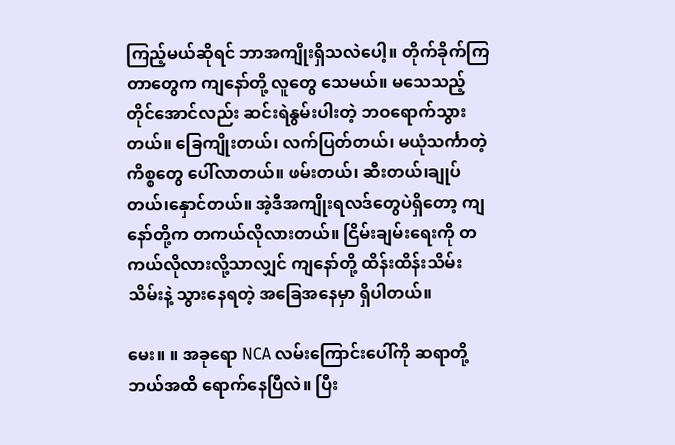ကြည့်မယ်ဆိုရင် ဘာအကျိုးရှိသလဲပေါ့။ တိုက်ခိုက်ကြတာတွေက ကျနော်တို့ လူတွေ သေမယ်။ မသေသည့်တိုင်အောင်လည်း ဆင်းရဲနွမ်းပါးတဲ့ ဘဝရောက်သွားတယ်။ ခြေကျိုးတယ်၊ လက်ပြတ်တယ်၊ မယုံသင်္ကာတဲ့ ကိစ္စတွေ ပေါ်လာတယ်။ ဖမ်းတယ်၊ ဆီးတယ်၊ချုပ်တယ်၊နှောင်တယ်။ အဲ့ဒီအကျိုးရလဒ်တွေပဲရှိတော့ ကျနော်တို့က တကယ်လိုလားတယ်။ ငြိမ်းချမ်းရေးကို တကယ်လိုလားလို့သာလျှင် ကျနော်တို့ ထိန်းထိန်းသိမ်းသိမ်းနဲ့ သွားနေရတဲ့ အခြေအနေမှာ ရှိပါတယ်။

မေး။ ။ အခုရော NCA လမ်းကြောင်းပေါ်ကို ဆရာတို့ ဘယ်အထိ ရောက်နေပြီလဲ။ ပြီး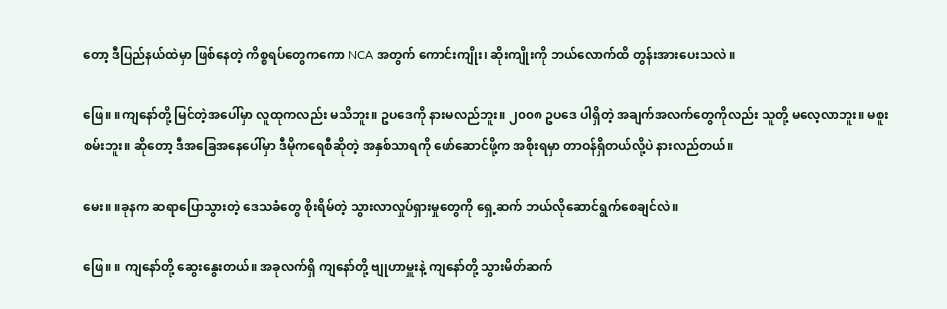တော့ ဒီပြည်နယ်ထဲမှာ ဖြစ်နေတဲ့ ကိစ္စရပ်တွေကကော NCA အတွက် ကောင်းကျိုး၊ ဆိုးကျိုးကို ဘယ်လောက်ထိ တွန်းအားပေးသလဲ ။

ဖြေ။ ။ကျနော်တို့ မြင်တဲ့အပေါ်မှာ လူထုကလည်း မသိဘူး။ ဥပဒေကို နားမလည်ဘူး။ ၂၀၀၈ ဥပဒေ ပါရှိတဲ့ အချက်အလက်တွေကိုလည်း သူတို့ မလေ့လာဘူး။ မစူးစမ်းဘူး။ ဆိုတော့ ဒီအခြေအနေပေါ်မှာ ဒီမိုကရေစီဆိုတဲ့ အနှစ်သာရကို ဖော်ဆောင်ဖို့က အစိုးရမှာ တာဝန်ရှိတယ်လို့ပဲ နားလည်တယ်။

မေး။ ။ခုနက ဆရာပြောသွားတဲ့ ဒေသခံတွေ စိုးရိမ်တဲ့ သွားလာလှုပ်ရှားမှုတွေကို ရှေ့ဆက် ဘယ်လိုဆောင်ရွက်စေချင်လဲ။

ဖြေ။ ။ ကျနော်တို့ ဆွေးနွေးတယ်။ အခုလက်ရှိ ကျနော်တို့ ဗျုဟာမှူးနဲ့ ကျနော်တို့ သွားမိတ်ဆက်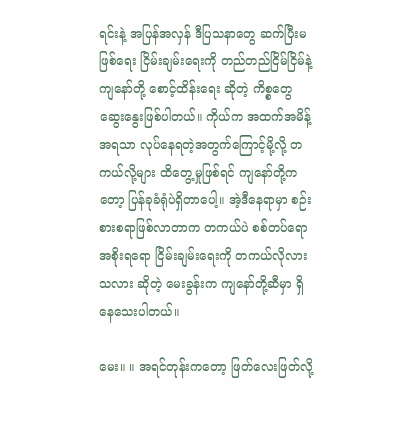ရင်းနဲ့ အပြန်အလှန် ဒီပြသနာတွေ ဆက်ပြီးမဖြစ်ရေး ငြိမ်းချမ်းရေးကို တည်တည်ငြိမ်ငြိမ်နဲ့ ကျနော်တို့ စောင့်ထိန်းရေး ဆိုတဲ့ ကိစ္စတွေ ဆွေးနွေးဖြစ်ပါတယ်။ ကိုယ်က အထက်အမိန့်အရသာ လုပ်နေရတဲ့အတွက်ကြောင့်မို့လို့ တကယ်လို့များ ထိတွေ့မှုဖြစ်ရင် ကျနော်တို့ကတော့ ပြန်ခုခံရုံပဲရှိတာပေါ့။ အဲ့ဒီနေရာမှာ စဉ်းစားစရာဖြစ်လာတာက တကယ်ပဲ စစ်တပ်ရော အစိုးရရော ငြိမ်းချမ်းရေးကို တကယ်လိုလားသလား ဆိုတဲ့ မေးခွန်းက ကျနော်တို့ဆီမှာ ရှိနေသေးပါတယ်။

မေး။ ။ အရင်တုန်းကတော့ ဖြတ်လေးဖြတ်လို့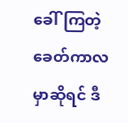ခေါ်ကြတဲ့ ခေတ်ကာလမှာဆိုရင် ဒီ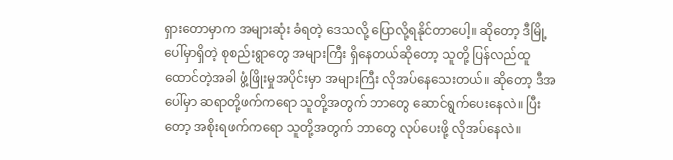ရှားတောမှာက အများဆုံး ခံရတဲ့ ဒေသလို့ ပြောလို့ရနိုင်တာပေါ့။ ဆိုတော့ ဒီမြို့ ပေါ်မှာရှိတဲ့ စုစည်းရွာတွေ အများကြီး ရှိနေတယ်ဆိုတော့ သူတို့ ပြန်လည်ထူထောင်တဲ့အခါ ဖွံ့ဖြိုးမှုအပိုင်းမှာ အများကြီး လိုအပ်နေသေးတယ်။ ဆိုတော့ ဒီအပေါ်မှာ ဆရာတို့ဖက်ကရော သူတို့အတွက် ဘာတွေ ဆောင်ရွက်ပေးနေလဲ။ ပြီးတော့ အစိုးရဖက်ကရော သူတို့အတွက် ဘာတွေ လုပ်ပေးဖို့ လိုအပ်နေလဲ။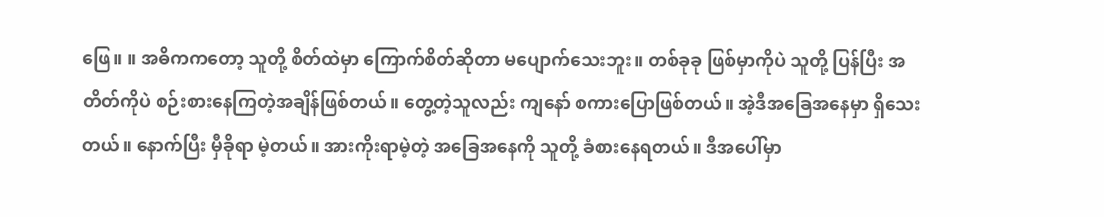ဖြေ။ ။ အဓိကကတော့ သူတို့ စိတ်ထဲမှာ ကြောက်စိတ်ဆိုတာ မပျောက်သေးဘူး။ တစ်ခုခု ဖြစ်မှာကိုပဲ သူတို့ ပြန်ပြီး အတိတ်ကိုပဲ စဉ်းစားနေကြတဲ့အချိန်ဖြစ်တယ်။ တွေ့တဲ့သူလည်း ကျနော် စကားပြောဖြစ်တယ်။ အဲ့ဒီအခြေအနေမှာ ရှိသေးတယ်။ နောက်ပြီး မှီခိုရာ မဲ့တယ်။ အားကိုးရာမဲ့တဲ့ အခြေအနေကို သူတို့ ခံစားနေရတယ်။ ဒီအပေါ်မှာ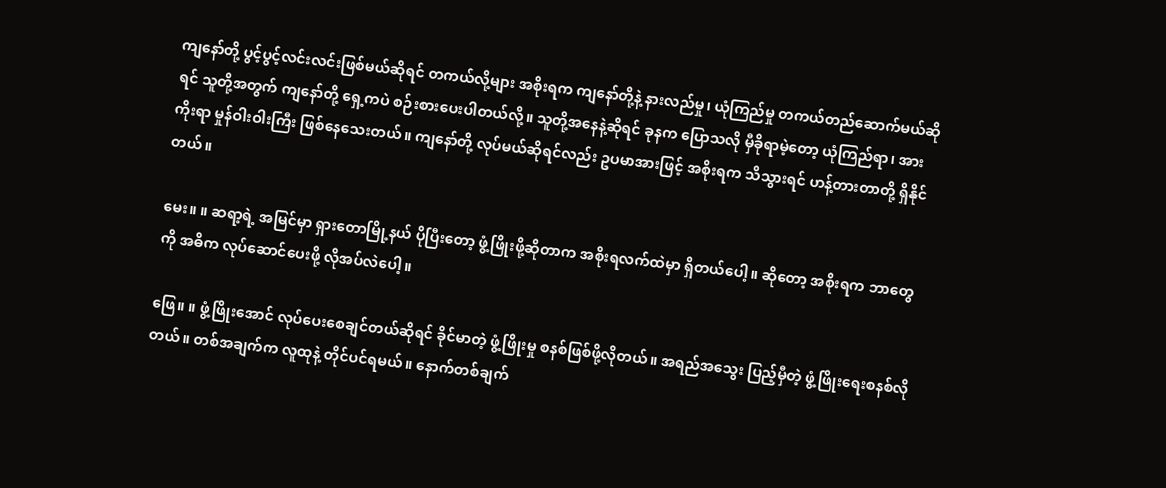ကျနော်တို့ ပွင့်ပွင့်လင်းလင်းဖြစ်မယ်ဆိုရင် တကယ်လို့များ အစိုးရက ကျနော်တို့နဲ့ နားလည်မှု၊ ယုံကြည်မှု တကယ်တည်ဆောက်မယ်ဆိုရင် သူတို့အတွက် ကျနော်တို့ ရှေ့ကပဲ စဉ်းစားပေးပါတယ်လို့။ သူတို့အနေနဲ့ဆိုရင် ခုနက ပြောသလို မှီခိုရာမဲ့တော့ ယုံကြည်ရာ၊ အားကိုးရာ မှုန်ဝါးဝါးကြီး ဖြစ်နေသေးတယ်။ ကျနော်တို့ လုပ်မယ်ဆိုရင်လည်း ဥပမာအားဖြင့် အစိုးရက သိသွားရင် ဟန့်တားတာတို့ ရှိနိုင်တယ်။

မေး။ ။ ဆရာ့ရဲ့ အမြင်မှာ ရှားတောမြို့နယ် ပိုပြီးတော့ ဖွံ့ဖြိုးဖို့ဆိုတာက အစိုးရလက်ထဲမှာ ရှိတယ်ပေါ့။ ဆိုတော့ အစိုးရက ဘာတွေကို အဓိက လုပ်ဆောင်ပေးဖို့ လိုအပ်လဲပေါ့။

ဖြေ။ ။ ဖွံ့ဖြိုးအောင် လုပ်ပေးစေချင်တယ်ဆိုရင် ခိုင်မာတဲ့ ဖွံ့ဖြိုးမှု စနစ်ဖြစ်ဖို့လိုတယ်။ အရည်အသွေး ပြည့်မှီတဲ့ ဖွံ့ဖြိုးရေးစနစ်လိုတယ်။ တစ်အချက်က လူထုနဲ့ တိုင်ပင်ရမယ်။ နောက်တစ်ချက်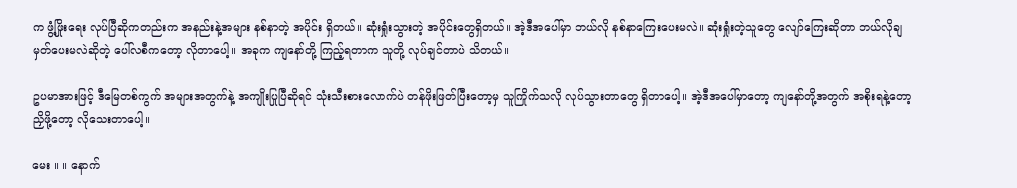က ဖွံ့ဖြိုးရေး လုပ်ပြီဆိုကတည်းက အနည်းနဲ့အများ နစ်နာတဲ့ အပိုင်း ရှိတယ်။ ဆုံးရှုံးသွားတဲ့ အပိုင်းတွေရှိတယ်။ အဲ့ဒီအပေါ်မှာ ဘယ်လို နစ်နာကြေးပေးမလဲ။ ဆုံးရှုံးတဲ့သူတွေ လျော်ကြေးဆိုတာ ဘယ်လိုချမှတ်ပေးမလဲဆိုတဲ့ ပေါ်လစီကတော့ လိုတာပေါ့။ အခုက ကျနော်တို့ ကြည့်ရတာက သူတို့ လုပ်ချင်တာပဲ သိတယ်။

ဥပမာအားဖြင့် ဒီမြေတစ်ကွက် အများအတွက်နဲ့ အကျိုးပြုပြီဆိုရင် သုံးသီးစားလောက်ပဲ တန်ဖိုးဖြတ်ပြီးတော့မှ သူကြိုက်သလို လုပ်သွားတာတွေ ရှိတာပေါ့။ အဲ့ဒီအပေါ်မှာတော့ ကျနော်တို့အတွက် အစိုးရနဲ့တော့ ညှိဖို့တော့ လိုသေးတာပေါ့။

မေး ။ ။ နောက်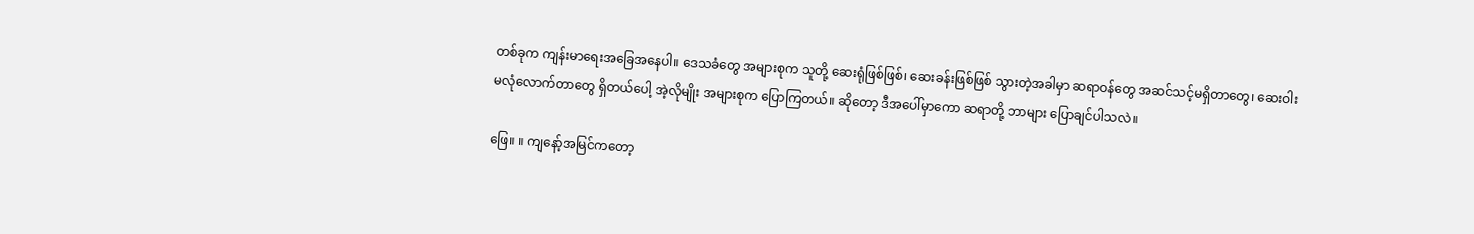တစ်ခုက ကျန်းမာရေးအခြေအနေပါ။ ဒေသခံတွေ အများစုက သူတို့ ဆေးရုံဖြစ်ဖြစ်၊ ဆေးခန်းဖြစ်ဖြစ် သွားတဲ့အခါမှာ ဆရာဝန်တွေ အဆင်သင့်မရှိတာတွေ၊ ဆေးဝါး မလုံလောက်တာတွေ ရှိတယ်ပေါ့ အဲ့လိုမျိုး အများစုက ပြောကြတယ်။ ဆိုတော့ ဒီအပေါ်မှာကော ဆရာတို့ ဘာများ ပြောချင်ပါသလဲ။

ဖြေ။ ။ ကျနော့်အမြင်ကတော့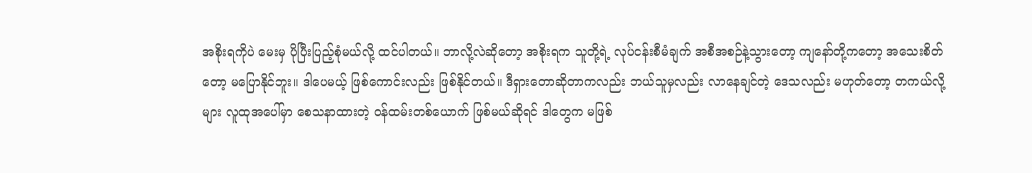အစိုးရကိုပဲ မေးမှ ပိုပြီးပြည့်စုံမယ်လို့ ထင်ပါတယ်။ ဘာလို့လဲဆိုတော့ အစိုးရက သူတို့ရဲ့ လုပ်ငန်းစီမံချက် အစီအစဉ်နဲ့သွားတော့ ကျနော်တို့ကတော့ အသေးစိတ်တော့ မပြောနိုင်ဘူး။ ဒါပေမယ့် ဖြစ်ကောင်းလည်း ဖြစ်နိုင်တယ်။ ဒီရှားတောဆိုတာကလည်း ဘယ်သူမှလည်း လာနေချင်တဲ့ ဒေသလည်း မဟုတ်တော့ တကယ်လို့များ လူထုအပေါ်မှာ စေသနာထားတဲ့ ဝန်ထမ်းတစ်ယောက် ဖြစ်မယ်ဆိုရင် ဒါတွေက မဖြစ်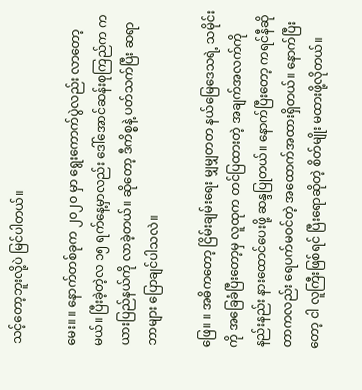သင့်တော့ဘူးလို့ပဲ မြင်ပါတယ်။

မေး။ ။ နောက်တစ်ခုက ၂၀၂၀ မှာ ရွေးကောက်ပွဲလည်း လာတော့မယ်။ ပြီးခဲ့တဲ့လ ၁၅ ရက်နေ့မှာလည်း ဒေါ်အောင်ဆန်းစုကြည်က ကယားပြည်နယ်ကို လာခဲ့တယ်။ ဆိုတော့ ဒီကိစ္စနဲ့ ပတ်သက်ပြီး ဆရာ ဘာများ ပြောချင်ပါသလဲ။

ဖြေ။ ။ အဓိကတော့ ငြိမ်းချမ်းရေး မျှမျှတတ နယ်မြေဒေသရဲ့ သမိုင်းကို အခြေခံပြီးတော့မှ လူထုက တင်ပြထားတဲ့ အချက်အလက်ကို နည်းနည်း နားထောင်ပေးဖို့ ဆန္ဒပြုတယ်။ နောက်ပြီးတော့ ကရင်နီဆိုတာကလည်း ရေပက်မဝင်တဲ့ အထောက်အထားရှိတယ်။ နောက်ပြီးတော့ ငါ လူကြီးဖြစ်ရင် ပြီးရောဆိုတဲ့ စိတ်မျိုး မထားဖို့လိုတယ်။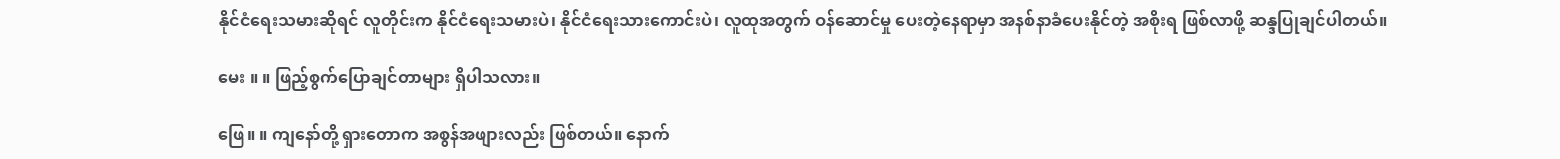နိုင်ငံရေးသမားဆိုရင် လူတိုင်းက နိုင်ငံရေးသမားပဲ၊ နိုင်ငံရေးသားကောင်းပဲ၊ လူထုအတွက် ဝန်ဆောင်မှု ပေးတဲ့နေရာမှာ အနစ်နာခံပေးနိုင်တဲ့ အစိုးရ ဖြစ်လာဖို့ ဆန္ဒပြုချင်ပါတယ်။

မေး ။ ။ ဖြည့်စွက်ပြောချင်တာများ ရှိပါသလား။

ဖြေ။ ။ ကျနော်တို့ ရှားတောက အစွန်အဖျားလည်း ဖြစ်တယ်။ နောက်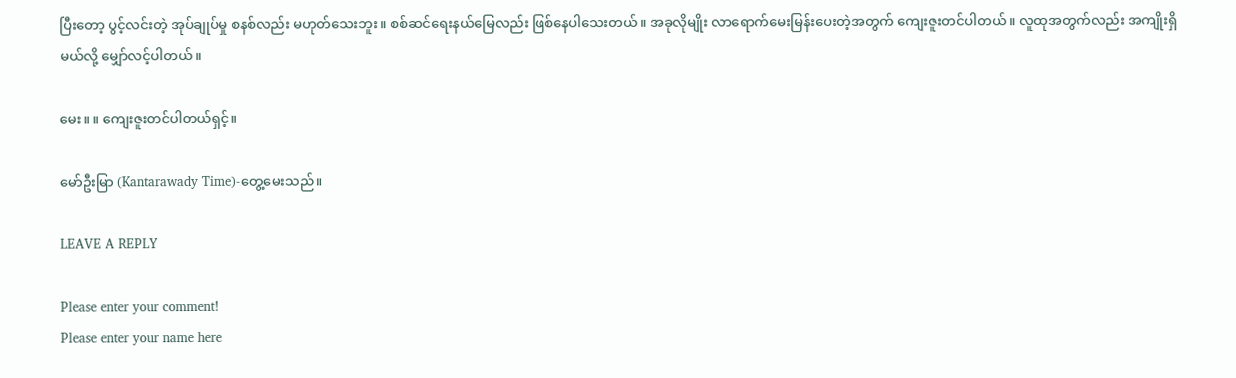ပြီးတော့ ပွင့်လင်းတဲ့ အုပ်ချုပ်မှု စနစ်လည်း မဟုတ်သေးဘူး။ စစ်ဆင်ရေးနယ်မြေလည်း ဖြစ်နေပါသေးတယ်။ အခုလိုမျိုး လာရောက်မေးမြန်းပေးတဲ့အတွက် ကျေးဇူးတင်ပါတယ်။ လူထုအတွက်လည်း အကျိုးရှိမယ်လို့ မျှော်လင့်ပါတယ်။

မေး။ ။ ကျေးဇူးတင်ပါတယ်ရှင့်။

မော်ဦးမြာ (Kantarawady Time)-တွေ့မေးသည်။

LEAVE A REPLY

Please enter your comment!
Please enter your name here